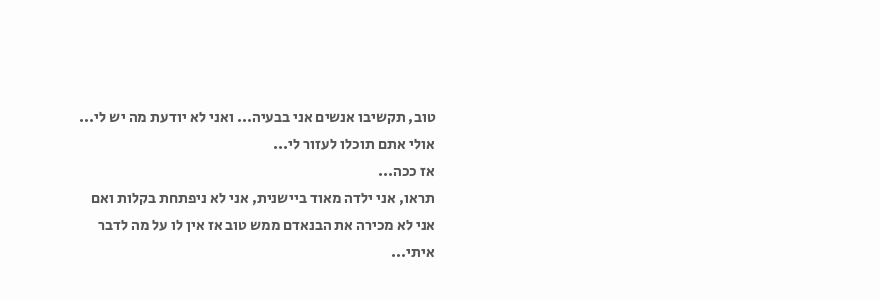טוב, תקשיבו אנשים אני בבעיה... ואני לא יודעת מה יש לי...
אולי אתם תוכלו לעזור לי...
אז ככה...
תראו, אני ילדה מאוד ביישנית, אני לא ניפתחת בקלות ואם אני לא מכירה את הבנאדם ממש טוב אז אין לו על מה לדבר איתי...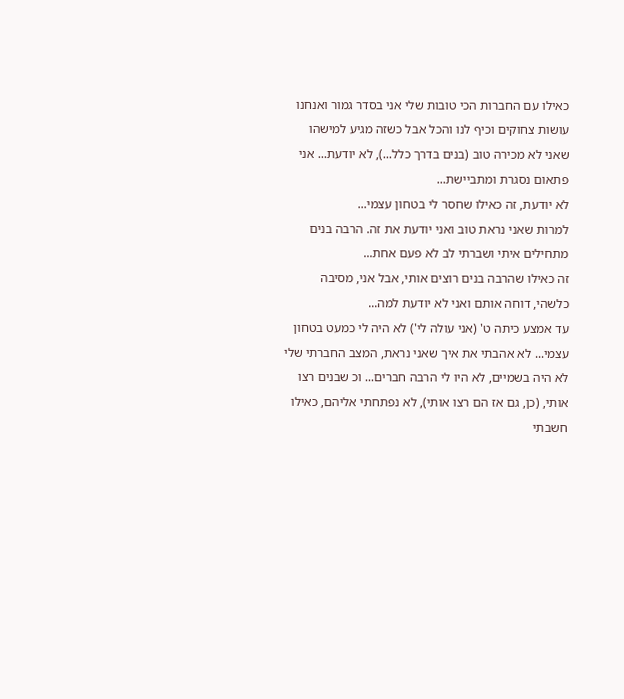כאילו עם החברות הכי טובות שלי אני בסדר גמור ואנחנו עושות צחוקים וכיף לנו והכל אבל כשזה מגיע למישהו שאני לא מכירה טוב (בנים בדרך כלל...), לא יודעת... אני פתאום נסגרת ומתביישת...
לא יודעת, זה כאילו שחסר לי בטחון עצמי...
למרות שאני נראת טוב ואני יודעת את זה. הרבה בנים מתחילים איתי ושברתי לב לא פעם אחת...
זה כאילו שהרבה בנים רוצים אותי, אבל אני, מסיבה כלשהי, דוחה אותם ואני לא יודעת למה...
עד אמצע כיתה ט' (אני עולה לי') לא היה לי כמעט בטחון עצמי... לא אהבתי את איך שאני נראת, המצב החברתי שלי לא היה בשמיים, לא היו לי הרבה חברים... וכ שבנים רצו אותי, (כן, גם אז הם רצו אותי), לא נפתחתי אליהם, כאילו חשבתי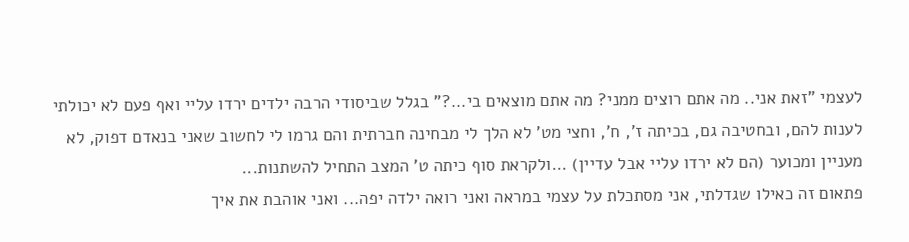לעצמי "זאת אני.. מה אתם רוצים ממני? מה אתם מוצאים בי...?" בגלל שביסודי הרבה ילדים ירדו עליי ואף פעם לא יכולתי לענות להם, ובחטיבה גם, בכיתה ז', ח', וחצי מט' לא הלך לי מבחינה חברתית והם גרמו לי לחשוב שאני בנאדם דפוק, לא מעניין ומכוער (הם לא ירדו עליי אבל עדיין) ...ולקראת סוף כיתה ט' המצב התחיל להשתנות...
פתאום זה כאילו שגדלתי, אני מסתכלת על עצמי במראה ואני רואה ילדה יפה... ואני אוהבת את איך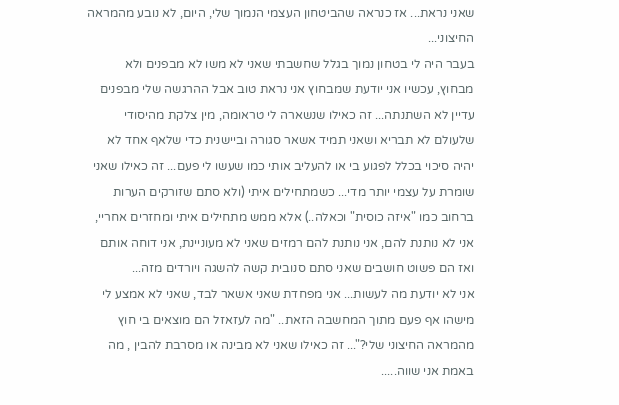שאני נראת... אז כנראה שהביטחון העצמי הנמוך שלי, היום, לא נובע מהמראה החיצוני...
בעבר היה לי בטחון נמוך בגלל שחשבתי שאני לא משו לא מבפנים ולא מבחוץ, עכשיו אני יודעת שמבחוץ אני נראת טוב אבל ההרגשה שלי מבפנים עדיין לא השתנתה... זה כאילו שנשארה לי טראומה, מין צלקת מהיסודי שלעולם לא תבריא ושאני תמיד אשאר סגורה וביישנית כדי שלאף אחד לא יהיה סיכוי בכלל לפגוע בי או להעליב אותי כמו שעשו לי פעם... זה כאילו שאני שומרת על עצמי יותר מדי... כשמתחילים איתי (ולא סתם שזורקים הערות ברחוב כמו "איזה כוסית" וכאלה..) אלא ממש מתחילים איתי ומחזרים אחריי, אני לא נותנת להם, אני נותנת להם רמזים שאני לא מעוניינת, אני דוחה אותם ואז הם פשוט חושבים שאני סתם סנובית קשה להשגה ויורדים מזה...
אני לא יודעת מה לעשות... אני מפחדת שאני אשאר לבד, שאני לא אמצע לי מישהו אף פעם מתוך המחשבה הזאת.. "מה לעזאזל הם מוצאים בי חוץ מהמראה החיצוני שלי?"... זה כאילו שאני לא מבינה או מסרבת להבין , מה באמת אני שווה.....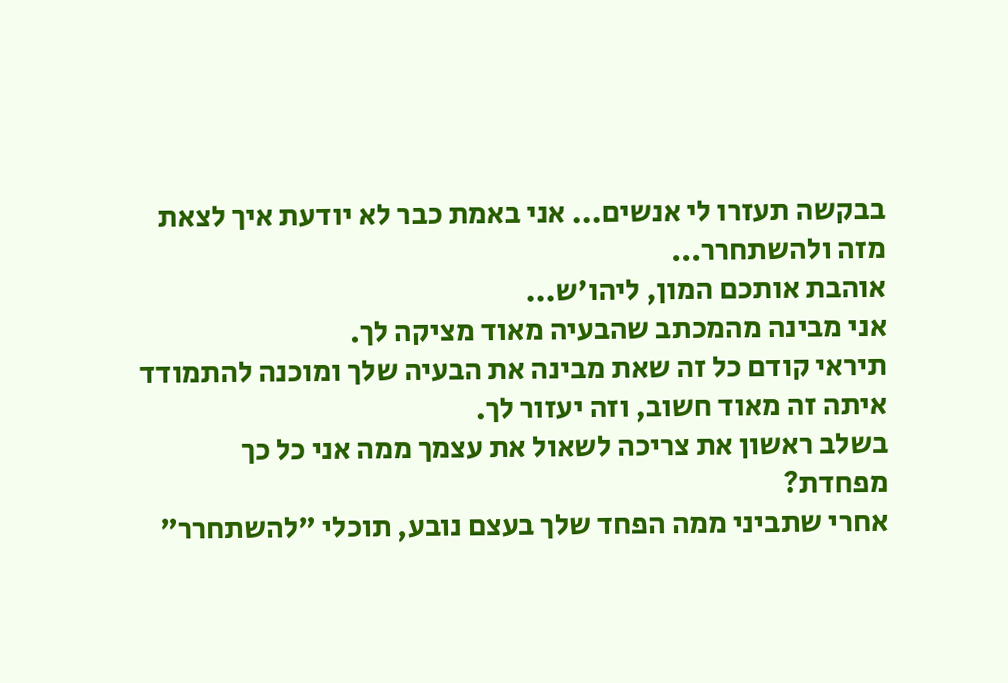בבקשה תעזרו לי אנשים... אני באמת כבר לא יודעת איך לצאת מזה ולהשתחרר...
אוהבת אותכם המון, ליהו'ש...
אני מבינה מהמכתב שהבעיה מאוד מציקה לך.
תיראי קודם כל זה שאת מבינה את הבעיה שלך ומוכנה להתמודד איתה זה מאוד חשוב, וזה יעזור לך.
בשלב ראשון את צריכה לשאול את עצמך ממה אני כל כך מפחדת?
אחרי שתביני ממה הפחד שלך בעצם נובע, תוכלי "להשתחרר"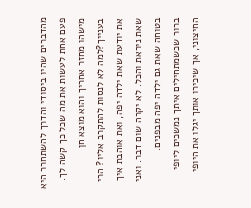מהדברים שהיו ביסודי והדרך להשתחרר היא פעם אחת לעשות את מה שכל כך קשה לך.
מישהו מחזר אחריך והוא מוצא חן בענייך?למה לא לנסות להתקרב אליו? הרי את יודעת שאת ילדה יפה, ואת אוהבת איך שאת ניראת והכל. לא יקרה שום דבר. ואני בטוחה שאת גם ילדה יפה מבפנים.
ברור שכשמתחילים איתך נמשכים ליופי החיצוני, אך שיכירו אותך יגלו את היופי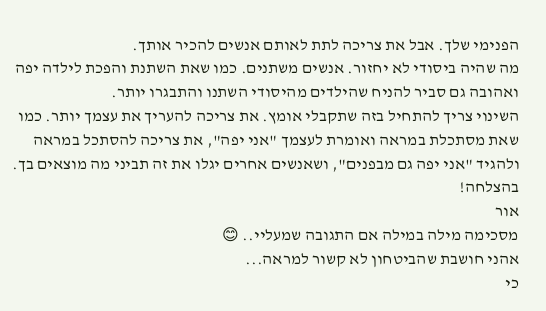הפנימי שלך. אבל את צריכה לתת לאותם אנשים להכיר אותך.
מה שהיה ביסודי לא יחזור. אנשים משתנים. כמו שאת השתנת והפכת לילדה יפה ואהובה גם סביר להניח שהילדים מהיסודי השתנו והתבגרו יותר.
השינוי צריך להתחיל בזה שתקבלי אומץ. את צריכה להעריך את עצמך יותר. כמו שאת מסתכלת במראה ואומרת לעצמך "אני יפה", את צריכה להסתכל במראה ולהגיד "אני יפה גם מבפנים", ושאנשים אחרים יגלו את זה תביני מה מוצאים בך.
בהצלחה!
אור
מסכימה מילה במילה אם התגובה שמעליי.. 😊
אהני חושבת שהביטחון לא קשור למראה...
כי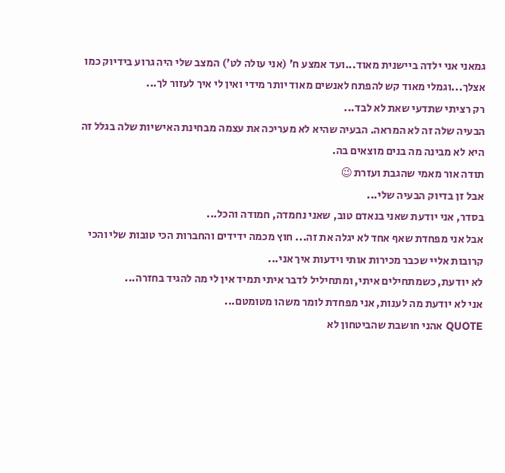גמאני אני ילדה ביישנית מאוד...ועד אמצע ח' (אני עולה לט') המצב שלי היה גרוע בידיוק כמו אצלך...וגמלי מאוד קש להפתח לאנשים מאוד יותר מידי ואין לי איך לעזור לך...
רק רציתי שתדעי שאת לא לבד...
הבעיה שלה זה לא המראה. הבעיה שהיא לא מעריכה את עצמה מבחינת האישיות שלה בגלל זה היא לא מבינה מה בנים מוצאים בה.
תודה אור מאמי שהגבת ועזרת 😉
אבל זן בדיוק הבעיה שלי...
בסדר, אני יודעת שאני בנאדם טוב, שאני נחמדה, חמודה והכל...
אבל אני מפחדת שאף אחד לא יגלה את זה... חוץ מכמה ידידים והחברות הכי טובות שלי והכי קרובות אליי שכבר מכירות אותי וידעות איך אני...
לא יודעת, כשמתחילים איתי, ומתחיליל לדבר איתי תמיד אין לי מה להגיד בחזרה...
אני לא יודעת מה לענות, אני מפחדת לומר משהו מטומטם...
QUOTE אהני חושבת שהביטחון לא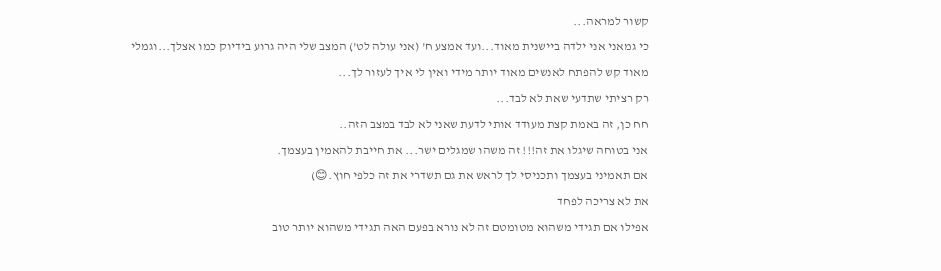קשור למראה...
כי גמאני אני ילדה ביישנית מאוד...ועד אמצע ח' (אני עולה לט') המצב שלי היה גרוע בידיוק כמו אצלך...וגמלי מאוד קש להפתח לאנשים מאוד יותר מידי ואין לי איך לעזור לך...
רק רציתי שתדעי שאת לא לבד...
חח כן, זה באמת קצת מעודד אותי לדעת שאני לא לבד במצב הזה..
אני בטוחה שיגלו את זה!!! זה משהו שמגלים ישר... את חייבת להאמין בעצמך.
אם תאמיני בעצמך ותכניסי לך לראש את גם תשדרי את זה כלפי חוץ.😊)
את לא צריכה לפחד
אפילו אם תגידי משהוא מטומטם זה לא נורא בפעם האה תגידי משהוא יותר טוב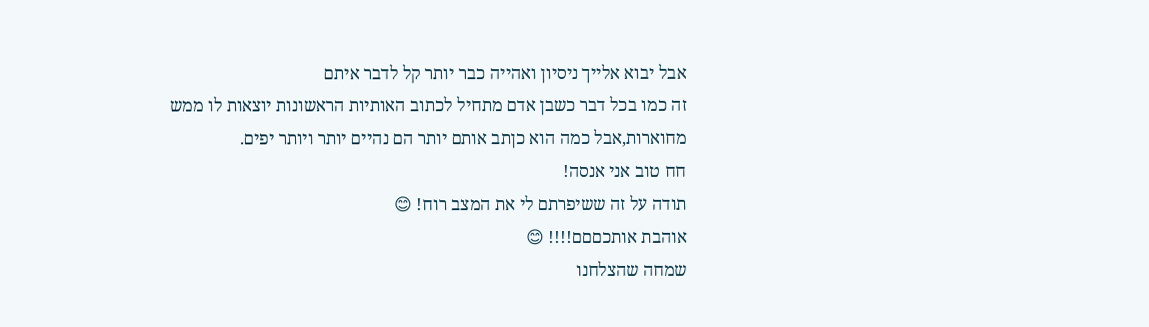אבל יבוא אלייך ניסיון ואהייה כבר יותר קל לדבר איתם
זה כמו בכל דבר כשבן אדם מתחיל לכתוב האותיות הראשונות יוצאות לו ממש מחוארות,אבל כמה הוא כןתב אותם יותר הם נהיים יותר ויותר יפים.
חח טוב אני אנסה!
תודה על זה ששיפרתם לי את המצב רוח! 😊
אוהבת אותכםםם!!!! 😊
שמחה שהצלחנו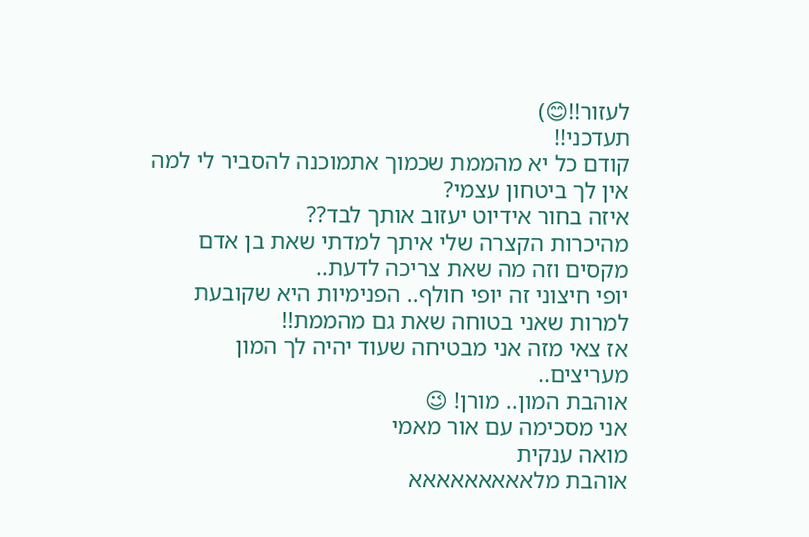לעזור!!😊)
תעדכני!!
קודם כל יא מהממת שכמוך אתמוכנה להסביר לי למה אין לך ביטחון עצמי?
איזה בחור אידיוט יעזוב אותך לבד??
מהיכרות הקצרה שלי איתך למדתי שאת בן אדם מקסים וזה מה שאת צריכה לדעת..
יופי חיצוני זה יופי חולף.. הפנימיות היא שקובעת למרות שאני בטוחה שאת גם מהממת!!
אז צאי מזה אני מבטיחה שעוד יהיה לך המון מעריצים..
אוהבת המון.. מורן! 😉
אני מסכימה עם אור מאמי
מואה ענקית
אוהבת מלאאאאאאאאא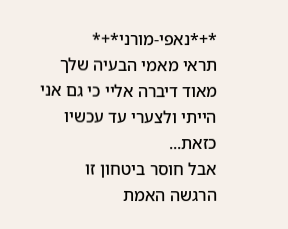*+*נאפי-מורני*+*
תראי מאמי הבעיה שלך מאוד דיברה אליי כי גם אני הייתי ולצערי עד עכשיו כזאת...
אבל חוסר ביטחון זו הרגשה האמת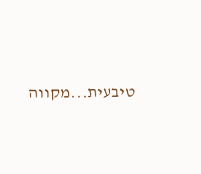טיבעית...מקווה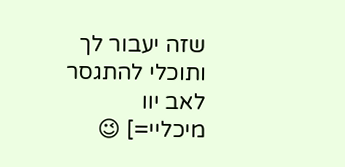שזה יעבור לך ותוכלי להתגסר
לאב יוו מיכליי=] 😉